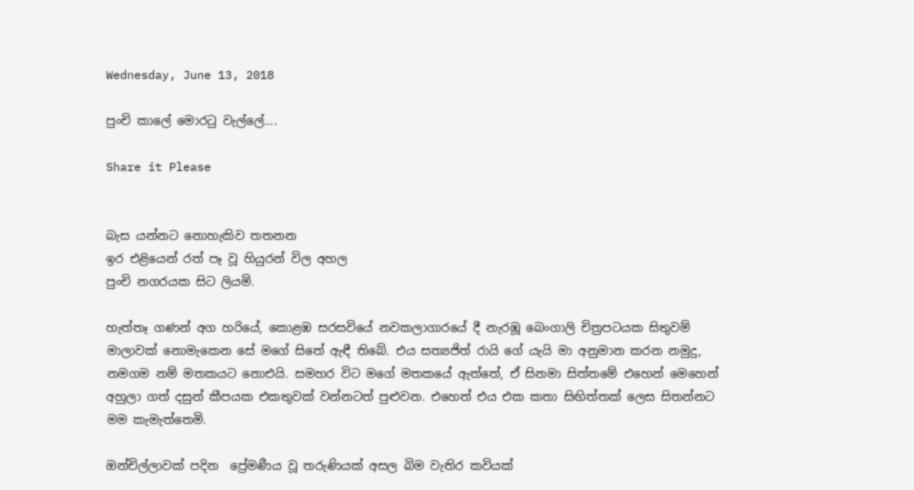Wednesday, June 13, 2018

පුංචි කාලේ මොරටු වැල්ලේ....

Share it Please


බැස යන්නට නොහැකිව තතනන
ඉර එළියෙන් රත් පෑ වූ හියුරන් විල අහල
පුංචි නගරයක සිට ලියමි.

හැත්තෑ ගණන් අග හරියේ, කොළඹ සරසවියේ නවකලාගාරයේ දී නැරඹූ බෙංගාලි චිත්‍රපටයක සිතුවම් මාලාවක් නොමැකෙන සේ මගේ සිතේ ඇඳී තිබේ. එය සත්‍යජිත් රායි ගේ යැයි මා අනුමාන කරන නමුදු, නමගම නම් මතකයට නොඑයි. සමහර විට මගේ මතකයේ ඇත්තේ, ඒ සිනමා සිත්තමේ එහෙන් මෙහෙන් අහුලා ගත් දසුන් කීපයක එකතුවක් වන්නටත් පුළුවන. එහෙත් එය එක කතා සිඟිත්තක් ලෙස සිතන්නට මම කැමැත්තෙමි.

ඔන්චිල්ලාවක් පදින  ප්‍රේමණීය වූ තරුණියක් අසල බිම වැතිර කවියක්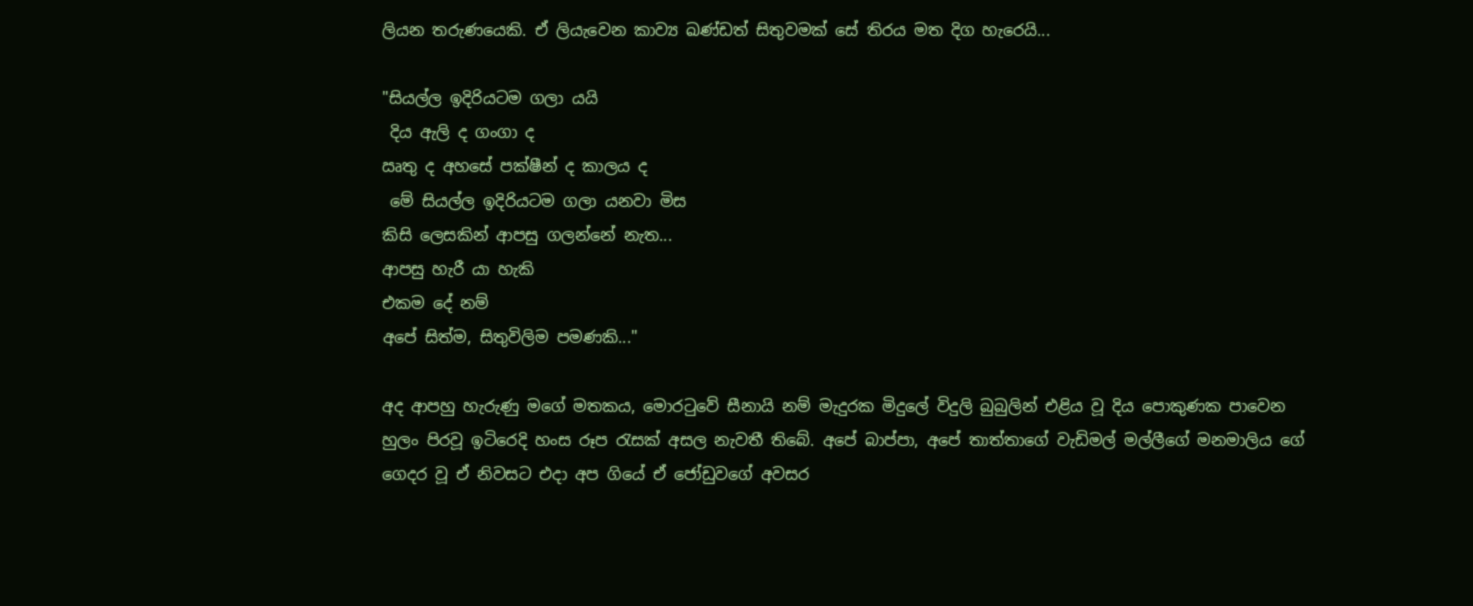ලියන තරුණයෙකි. ඒ ලියැවෙන කාව්‍ය ඛණ්ඩත් සිතුවමක් සේ තිරය මත දිග හැරෙයි...

"සියල්ල ඉදිරියටම ගලා යයි
 දිය ඇලි ද ගංගා ද
ඍතු ද අහසේ පක්ෂීන් ද කාලය ද
 මේ සියල්ල ඉදිරියටම ගලා යනවා මිස
කිසි ලෙසකින් ආපසු ගලන්නේ නැත...
ආපසු හැරී යා හැකි
එකම දේ නම්
අපේ සිත්ම, සිතුවිලිම පමණකි..."

අද ආපහු හැරුණු මගේ මතකය, මොරටුවේ සීනායි නම් මැදුරක මිදුලේ විදුලි බුබුලින් එළිය වූ දිය පොකුණක පාවෙන හුලං පිරවූ ඉටිරෙදි හංස රූප රැසක් අසල නැවතී තිබේ. අපේ බාප්පා, අපේ තාත්තාගේ වැඩිමල් මල්ලීගේ මනමාලිය ගේ ගෙදර වූ ඒ නිවසට එදා අප ගියේ ඒ ජෝඩුවගේ අවසර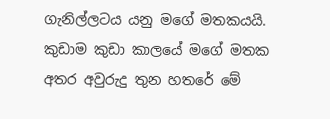ගැනිල්ලටය යනු මගේ මතකයයි. කුඩාම කුඩා කාලයේ මගේ මතක අතර අවුරුදු තුන හතරේ මේ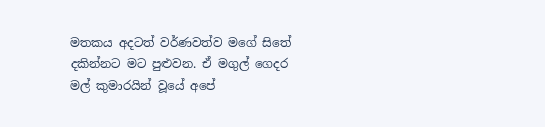මතකය අදටත් වර්ණවත්ව මගේ සිතේ දකින්නට මට පුළුවන. ඒ මගුල් ගෙදර මල් කුමාරයින් වූයේ අපේ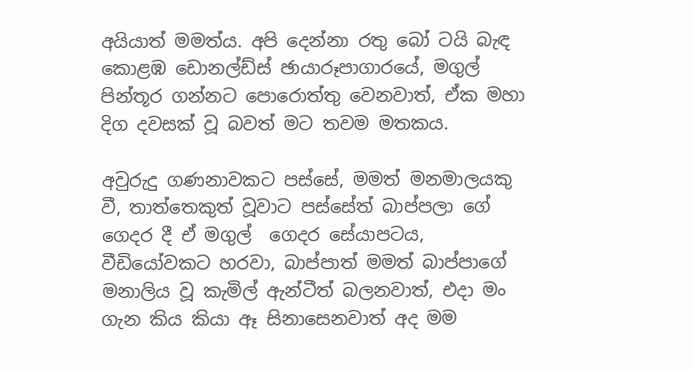අයියාත් මමත්ය. අපි දෙන්නා රතු බෝ ටයි බැඳ කොළඹ ඩොනල්ඩ්ස් ඡායාරූපාගාරයේ, මගුල් පින්තූර ගන්නට පොරොත්තු වෙනවාත්, ඒක මහා දිග දවසක් වූ බවත් මට තවම මතකය.

අවුරුදු ගණනාවකට පස්සේ, මමත් මනමාලයකු වී, තාත්තෙකුත් වූවාට පස්සේත් බාප්පලා ගේ ගෙදර දී ඒ මගුල්  ගෙදර සේයාපටය, වීඩියෝවකට හරවා, බාප්පාත් මමත් බාප්පාගේ මනාලිය වූ කැමිල් ඇන්ටීත් බලනවාත්, එදා මං ගැන කිය කියා ඈ සිනාසෙනවාත් අද මම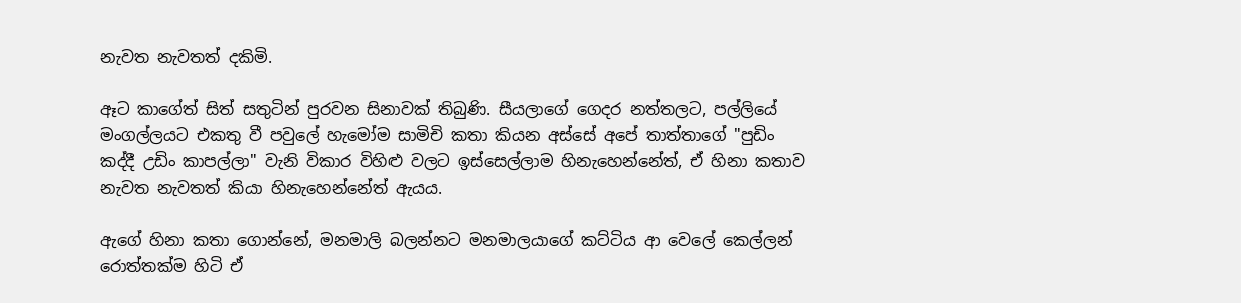නැවත නැවතත් දකිමි.

ඈට කාගේත් සිත් සතුටින් පුරවන සිනාවක් තිබුණි. සීයලාගේ ගෙදර නත්තලට, පල්ලියේ මංගල්ලයට එකතු වී පවුලේ හැමෝම සාමිචි කතා කියන අස්සේ අපේ තාත්තාගේ "පුඩිං කද්දී උඩිං කාපල්ලා" වැනි විකාර විහිළු වලට ඉස්සෙල්ලාම හිනැහෙන්නේත්, ඒ හිනා කතාව නැවත නැවතත් කියා හිනැහෙන්නේත් ඇයය.

ඇගේ හිනා කතා ගොන්නේ, මනමාලි බලන්නට මනමාලයාගේ කට්ටිය ආ වෙලේ කෙල්ලන් රොත්තක්ම හිටි ඒ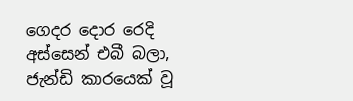ගෙදර දොර රෙදි අස්සෙන් එබී බලා, ජැන්ඩි කාරයෙක් වූ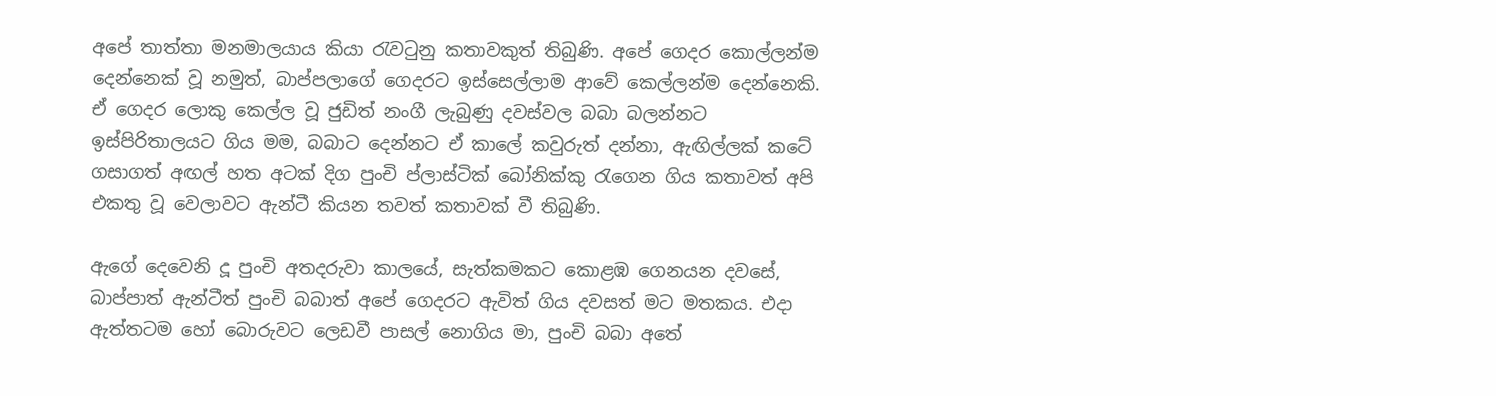අපේ තාත්තා මනමාලයාය කියා රැවටුනු කතාවකුත් තිබුණි. අපේ ගෙදර කොල්ලන්ම දෙන්නෙක් වූ නමුත්, බාප්පලාගේ ගෙදරට ඉස්සෙල්ලාම ආවේ කෙල්ලන්ම දෙන්නෙකි. ඒ ගෙදර ලොකු කෙල්ල වූ ජුඩිත් නංගී ලැබුණු දවස්වල බබා බලන්නට ඉස්පිරිතාලයට ගිය මම, බබාට දෙන්නට ඒ කාලේ කවුරුත් දන්නා, ඇඟිල්ලක් කටේ ගසාගත් අඟල් හත අටක් දිග පුංචි ප්ලාස්ටික් බෝනික්කු රැගෙන ගිය කතාවත් අපි එකතු වූ වෙලාවට ඇන්ටී කියන තවත් කතාවක් වී තිබුණි.

ඇගේ දෙවෙනි දූ පුංචි අතදරුවා කාලයේ, සැත්කමකට කොළඹ ගෙනයන දවසේ, බාප්පාත් ඇන්ටීත් පුංචි බබාත් අපේ ගෙදරට ඇවිත් ගිය දවසත් මට මතකය. එදා ඇත්තටම හෝ බොරුවට ලෙඩවී පාසල් නොගිය මා, පුංචි බබා අතේ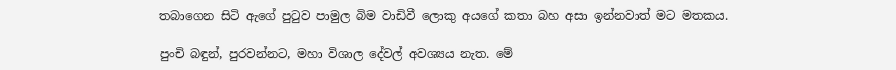තබාගෙන සිටි ඇගේ පුටුව පාමුල බිම වාඩිවී ලොකු අයගේ කතා බහ අසා ඉන්නවාත් මට මතකය.

පුංචි බඳුන්, පුරවන්නට, මහා විශාල දේවල් අවශ්‍යය නැත. මේ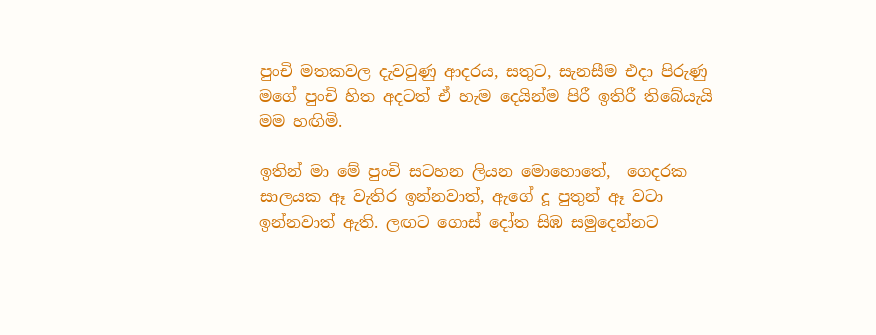පුංචි මතකවල දැවටුණු ආදරය, සතුට, සැනසීම එදා පිරුණු මගේ පුංචි හිත අදටත් ඒ හැම දෙයින්ම පිරී ඉතිරී තිබේයැයි මම හඟිමි.

ඉතින් මා මේ පුංචි සටහන ලියන මොහොතේ,  ගෙදරක සාලයක ඈ වැතිර ඉන්නවාත්, ඇගේ දූ පුතුන් ඈ වටා ඉන්නවාත් ඇති. ලඟට ගොස් දෝත සිඹ සමුදෙන්නට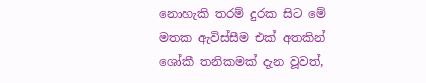නොහැකි තරම් දුරක සිට මේ මතක ඇවිස්සීම එක් අතකින්  ශෝකී තනිකමක් දැන වූවත්,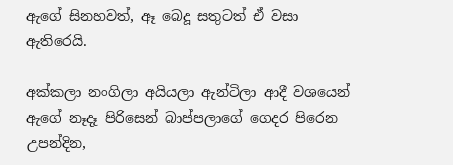ඇගේ සිනහවත්, ඈ බෙදූ සතුටත් ඒ වසා ඇතිරෙයි.

අක්කලා නංගිලා අයියලා ඇන්ටිලා ආදී වශයෙන් ඇගේ නෑදෑ පිරිසෙන් බාප්පලාගේ ගෙදර පිරෙන උපන්දින,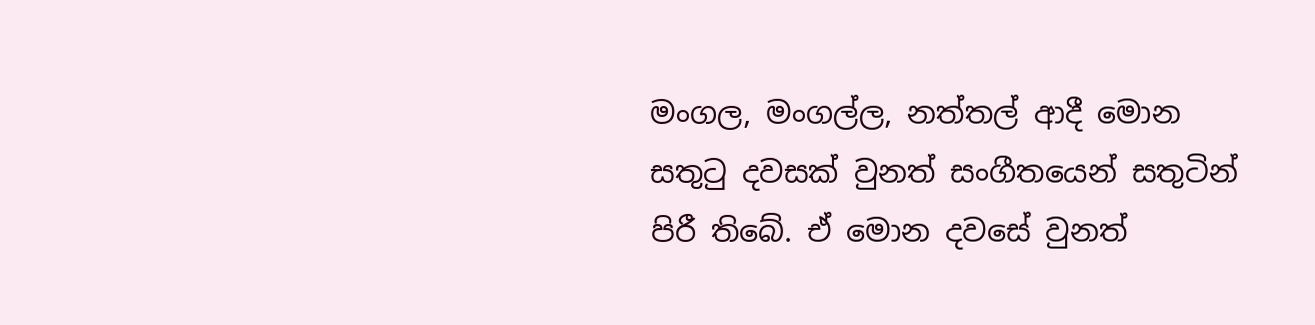මංගල, මංගල්ල, නත්තල් ආදී මොන සතුටු දවසක් වුනත් සංගීතයෙන් සතුටින් පිරී තිබේ. ඒ මොන දවසේ වුනත්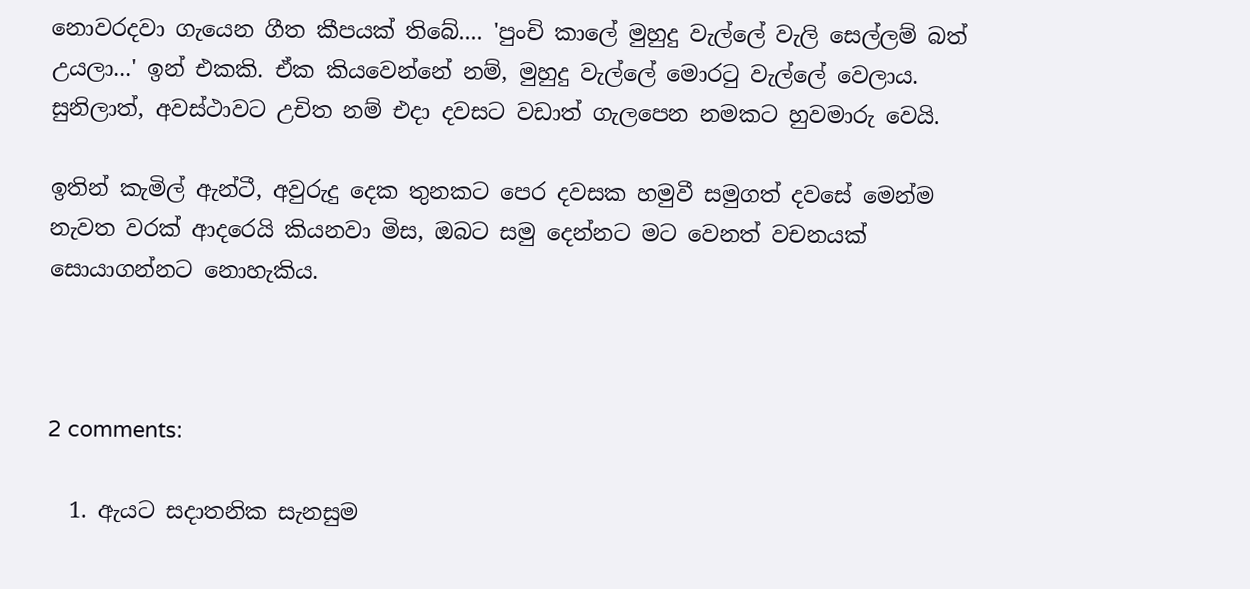නොවරදවා ගැයෙන ගීත කීපයක් තිබේ.... 'පුංචි කාලේ මුහුදු වැල්ලේ වැලි සෙල්ලම් බත් උයලා...' ඉන් එකකි. ඒක කියවෙන්නේ නම්, මුහුදු වැල්ලේ මොරටු වැල්ලේ වෙලාය. සුනිලාත්, අවස්ථාවට උචිත නම් එදා දවසට වඩාත් ගැලපෙන නමකට හුවමාරු වෙයි.

ඉතින් කැමිල් ඇන්ටී, අවුරුදු දෙක තුනකට පෙර දවසක හමුවී සමුගත් දවසේ මෙන්ම නැවත වරක් ආදරෙයි කියනවා මිස, ඔබට සමු දෙන්නට මට වෙනත් වචනයක් සොයාගන්නට නොහැකිය.



2 comments:

  1. ඇයට සදාතනික සැනසුම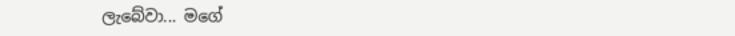ලැබේවා... මගේ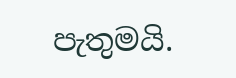පැතුමයි.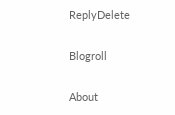ReplyDelete

Blogroll

About